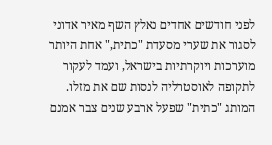לפני חודשים אחדים נאלץ השף מאיר אדוני לסגור את שערי מסעדת "כתית," אחת היותר מוערכות ויוקרתיות בישראל, ועמד לעקור לתקופה לאוסטרליה לנסות שם את מזלו. המותג "כתית" שפעל ארבע שנים צבר אמנם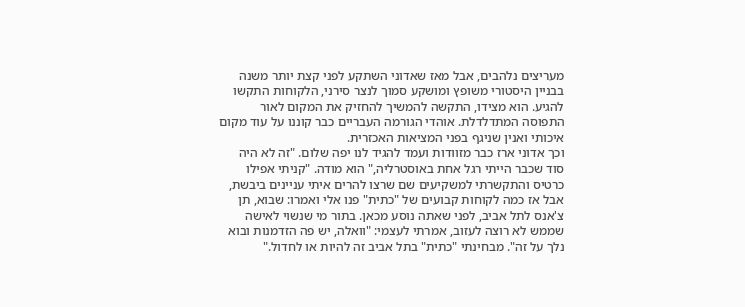מעריצים נלהבים, אבל מאז שאדוני השתקע לפני קצת יותר משנה בבניין היסטורי משופץ ומושקע סמוך לנצר סירני, הלקוחות התקשו להגיע. הוא מצידו, התקשה להמשיך להחזיק את המקום לאור התפוסה המתדלדלת. אוהדי הגורמה העבריים כבר קוננו על עוד מקום איכותי ואנין שניגף בפני המציאות האכזרית.
וכך אדוני ארז כבר מזוודות ועמד להגיד לנו יפה שלום. "זה לא היה סוד שכבר הייתי רגל אחת באוסטרליה," הוא מודה. "קניתי אפילו כרטיס והתקשרתי למשקיעים שם שרצו להרים איתי עניינים ביבשת, אבל אז כמה לקוחות קבועים של "כתית" פנו אלי ואמרו: שבוא, תן צ'אנס לתל אביב, לפני שאתה נוסע מכאן. בתור מי שנשוי לאישה שממש לא רוצה לעזוב, אמרתי לעצמי: "וואלה, יש פה הזדמנות ובוא נלך על זה". מבחינתי "כתית" בתל אביב זה להיות או לחדול."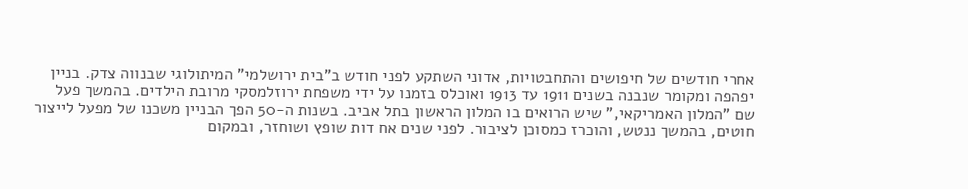אחרי חודשים של חיפושים והתחבטויות, אדוני השתקע לפני חודש ב”בית ירושלמי” המיתולוגי שבנווה צדק. בניין יפהפה ומקומר שנבנה בשנים 1911 עד 1913 ואוכלס בזמנו על ידי משפחת ירוזלמסקי מרובת הילדים. בהמשך פעל שם "המלון האמריקאי," שיש הרואים בו המלון הראשון בתל אביב. בשנות ה-50 הפך הבניין משכנו של מפעל לייצור חוטים, בהמשך ננטש, והוכרז כמסוכן לציבור. לפני שנים אח דות שופץ ושוחזר, ובמקום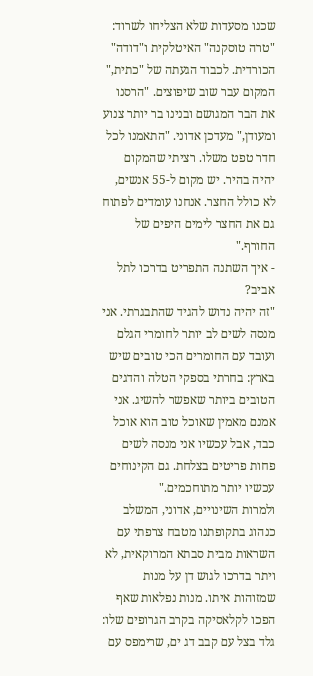שכנו מסעדות שלא הצליחו לשרוד: "טרה טוסקנה" האיטלקית ו"דודה" הכורדית. לכבוד הגעתה של "כתית," המקום עבר שוב שיפוצים. "הרסנו את הבר המגושם ובנינו בר יותר צנוע ומעודן," מעדכן אדוני. "התאמנו לכל חדר טפט משלו. רציתי שהמקום יהיה בהיר. יש מקום ל-55 אנשים, לא כולל החצר. אנחנו עומדים לפתוח גם את החצר לימים היפים של החורף."
- איך השתנה התפריט בדרכו לתל אביב?
"זה יהיה נדוש להגיד שהתבגרתי. אני מנסה לשים לב יותר לחומרי הגלם ועובד עם החומרים הכי טובים שיש בארץ: בחרתי בספקי הטלה והדגים הטובים ביותר שאפשר להשיג. אני אמנם מאמין שאוכל טוב הוא אוכל כבד, אבל עכשיו אני מנסה לשים פחות פריטים בצלחת. גם הקינוחים עכשיו יותר מתוחכמים."
ולמרות השינויים, אדוני, המשלב כנהוג בתקופתנו מטבח צרפתי עם השראות מבית סבתא המרוקאית, לא ויתר בדרכו לגוש דן על מנות שמזוהות איתו. מנות נפלאות שאף הפכו לקלאסיקה בקרב הגרופים שלו: גלד בצל עם קבב דג ים, שרימפס עם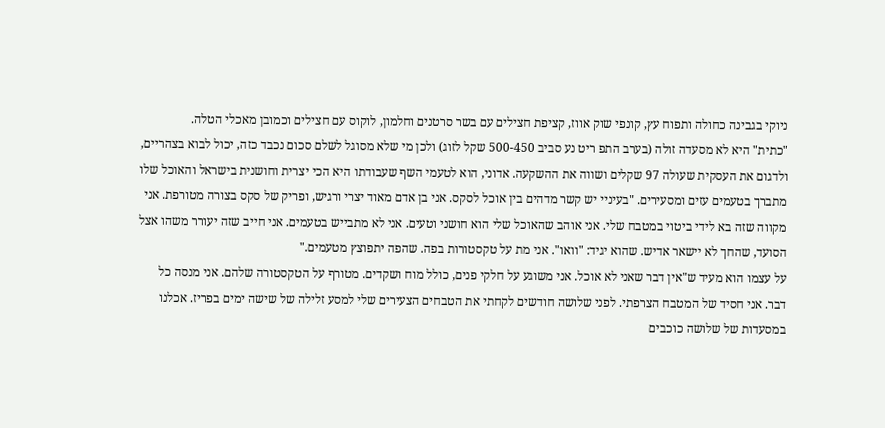ניוקי בגבינה כחולה ותפוח עץ, קונפי שוק אווז, קציפת חצילים עם בשר סרטנים וחלמון, לוקוס עם חצילים וכמובן מאכלי הטלה.
"כתית" היא לא מסעדה זולה (בערב התפ ריט נע סביב 500-450 שקל לזוג) ולכן מי שלא מסוגל לשלם סכום נכבד כזה, יכול לבוא בצהריים, ולדגום את העסקית שעולה 97 שקלים ושווה את ההשקעה. אדוני, הוא לטעמי השף שעבודתו היא הכי יצרית וחושנית בישראל והאוכל שלו מתברך בטעמים עזים ומסעירים. "בעיניי יש קשר מדהים בין אוכל לסקס. אני בן אדם מאוד יצרי ורגיש, ופריק של סקס בצורה מטורפת. אני מקווה שזה בא לידי ביטוי במטבח שלי. אני אוהב שהאוכל שלי הוא חושני וטעים. אני לא מתבייש בטעמים. אני חייב שזה יעורר משהו אצל הסועד, שהחך לא יישאר אדיש. שהוא יגיד: "וואו". אני מת על טקסטורות בפה. שהפה יתפוצץ מטעמים."
על עצמו הוא מעיד ש"אין דבר שאני לא אוכל. אני משוגע על חלקי פנים, כולל מוח ושקדים. מטורף על הטקסטורה שלהם. אני מנסה כל דבר. אני חסיד של המטבח הצרפתי. לפני שלושה חודשים לקחתי את הטבחים הצעירים שלי למסע זלילה של שישה ימים בפריז. אכלנו במסעדות של שלושה כוכבים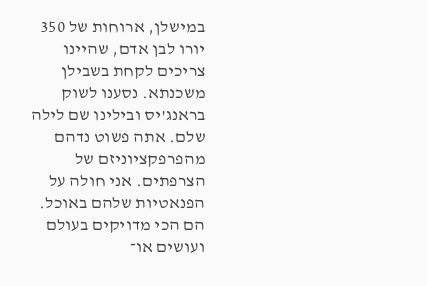במישלן, ארוחות של 350 יורו לבן אדם, שהיינו צריכים לקחת בשבילן משכנתא. נסענו לשוק בראנג'יס ובילינו שם לילה שלם. אתה פשוט נדהם מהפרפקציוניזם של הצרפתים. אני חולה על הפנאטיות שלהם באוכל. הם הכי מדויקים בעולם ועושים או־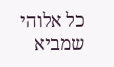כל אלוהי שמביא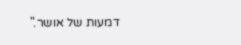דמעות של אושר."